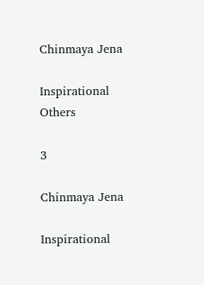Chinmaya Jena

Inspirational Others

3

Chinmaya Jena

Inspirational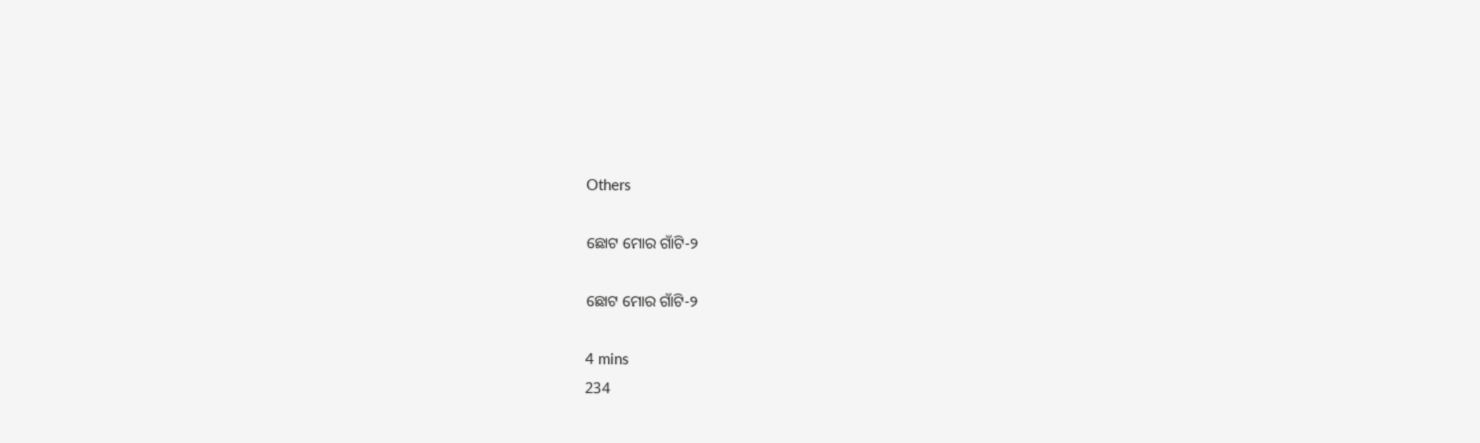Others

ଛୋଟ ମୋର ଗାଁଟି-୨

ଛୋଟ ମୋର ଗାଁଟି-୨

4 mins
234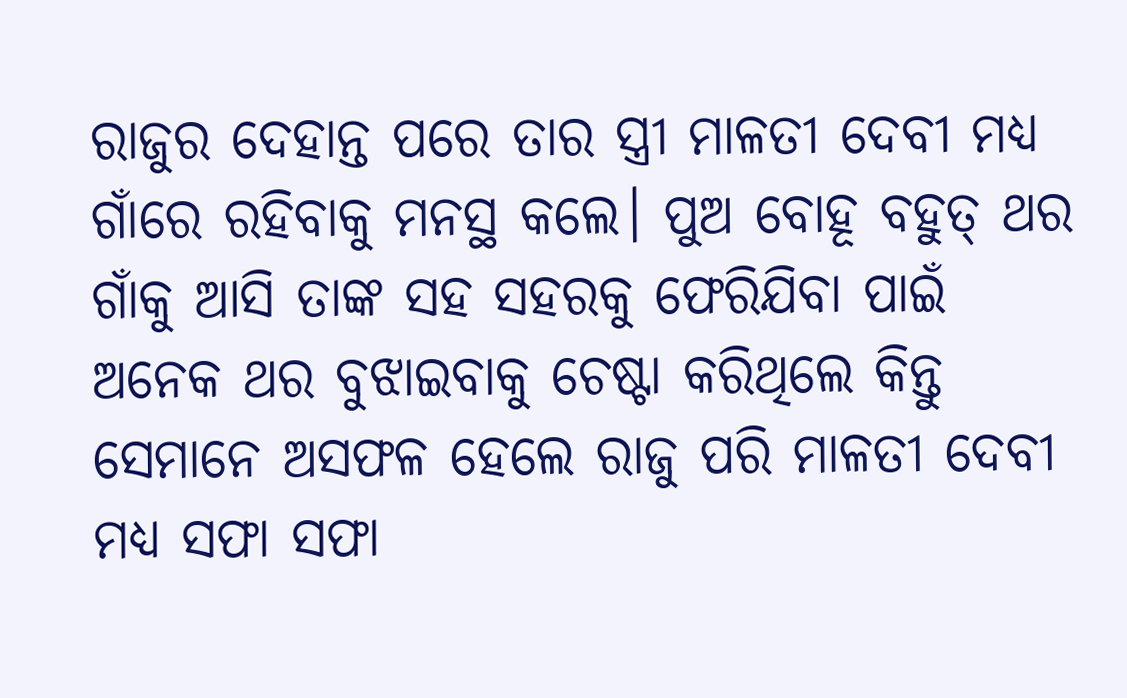ରାଜୁର ଦେହାନ୍ତ ପରେ ତାର ସ୍ତ୍ରୀ ମାଳତୀ ଦେବୀ ମଧ୍ୟ ଗାଁରେ ରହିବାକୁ ମନସ୍ଥ କଲେ। ପୁଅ ବୋହୂ ବହୁତ୍ ଥର ଗାଁକୁ ଆସି ତାଙ୍କ ସହ ସହରକୁ ଫେରିଯିବା ପାଇଁ ଅନେକ ଥର ବୁଝାଇବାକୁ ଚେଷ୍ଟା କରିଥିଲେ କିନ୍ତୁ ସେମାନେ ଅସଫଳ ହେଲେ ରାଜୁ ପରି ମାଳତୀ ଦେବୀ ମଧ୍ୟ ସଫା ସଫା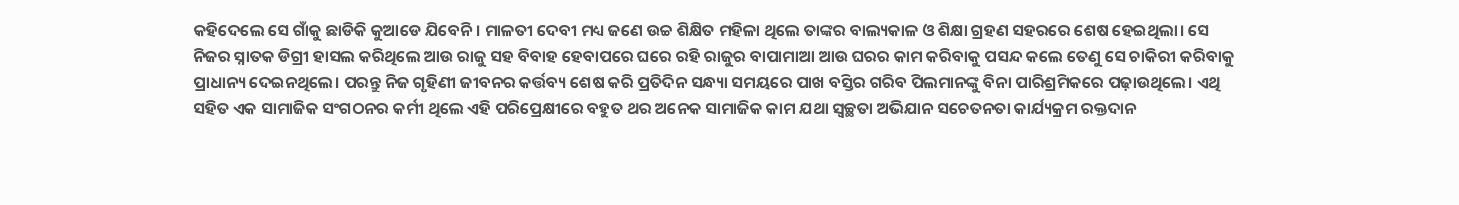କହିଦେଲେ ସେ ଗାଁକୁ ଛାଡିକି କୁଆଡେ ଯିବେନି। ମାଳତୀ ଦେବୀ ମଧ୍ୟ ଜଣେ ଉଚ୍ଚ ଶିକ୍ଷିତ ମହିଳା ଥିଲେ ତାଙ୍କର ବାଲ୍ୟକାଳ ଓ ଶିକ୍ଷା ଗ୍ରହଣ ସହରରେ ଶେଷ ହେଇଥିଲା। ସେ ନିଜର ସ୍ନାତକ ଡିଗ୍ରୀ ହାସଲ କରିଥିଲେ ଆଉ ରାଜୁ ସହ ବିବାହ ହେବାପରେ ଘରେ ରହି ରାଜୁର ବାପାମାଆ ଆଉ ଘରର କାମ କରିବାକୁ ପସନ୍ଦ କଲେ ତେଣୁ ସେ ଚାକିରୀ କରିବାକୁ ପ୍ରାଧାନ୍ୟ ଦେଇନଥିଲେ। ପରନ୍ତୁ ନିଜ ଗୃହିଣୀ ଜୀବନର କର୍ତ୍ତବ୍ୟ ଶେଷ କରି ପ୍ରତିଦିନ ସନ୍ଧ୍ୟା ସମୟରେ ପାଖ ବସ୍ତିର ଗରିବ ପିଲମାନଙ୍କୁ ବିନା ପାରିଶ୍ରମିକରେ ପଢ଼ାଉଥିଲେ। ଏଥି ସହିତ ଏକ ସାମାଜିକ ସଂଗଠନର କର୍ମୀ ଥିଲେ ଏହି ପରିପ୍ରେକ୍ଷୀରେ ବହୁତ ଥର ଅନେକ ସାମାଜିକ କାମ ଯଥା ସ୍ବଚ୍ଛତା ଅଭିଯାନ ସଚେତନତା କାର୍ଯ୍ୟକ୍ରମ ରକ୍ତଦାନ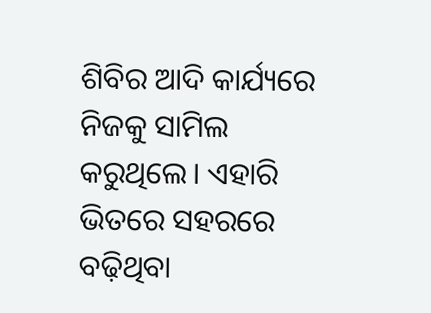ଶିବିର ଆଦି କାର୍ଯ୍ୟରେ ନିଜକୁ ସାମିଲ କରୁଥିଲେ। ଏହାରି ଭିତରେ ସହରରେ ବଢ଼ିଥିବା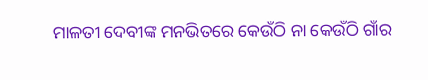ମାଳତୀ ଦେବୀଙ୍କ ମନଭିତରେ କେଉଁଠି ନା କେଉଁଠି ଗାଁର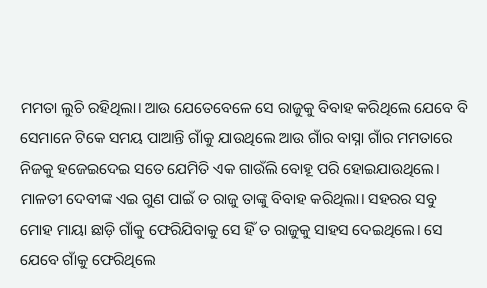ମମତା ଲୁଚି ରହିଥିଲା। ଆଉ ଯେତେବେଳେ ସେ ରାଜୁକୁ ବିବାହ କରିଥିଲେ ଯେବେ ବି ସେମାନେ ଟିକେ ସମୟ ପାଆନ୍ତି ଗାଁକୁ ଯାଉଥିଲେ ଆଉ ଗାଁର ବାସ୍ନା ଗାଁର ମମତାରେ ନିଜକୁ ହଜେଇଦେଇ ସତେ ଯେମିତି ଏକ ଗାଉଁଲି ବୋହୂ ପରି ହୋଇଯାଉଥିଲେ। ମାଳତୀ ଦେବୀଙ୍କ ଏଇ ଗୁଣ ପାଇଁ ତ ରାଜୁ ତାଙ୍କୁ ବିବାହ କରିଥିଲା। ସହରର ସବୁ ମୋହ ମାୟା ଛାଡ଼ି ଗାଁକୁ ଫେରିଯିବାକୁ ସେ ହିଁ ତ ରାଜୁକୁ ସାହସ ଦେଇଥିଲେ। ସେ ଯେବେ ଗାଁକୁ ଫେରିଥିଲେ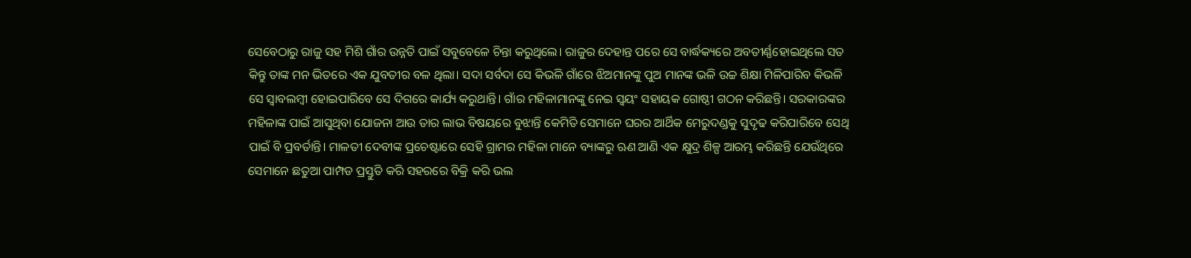ସେବେଠାରୁ ରାଜୁ ସହ ମିଶି ଗାଁର ଉନ୍ନତି ପାଇଁ ସବୁବେଳେ ଚିନ୍ତା କରୁଥିଲେ। ରାଜୁର ଦେହାନ୍ତ ପରେ ସେ ବାର୍ଦ୍ଧକ୍ୟରେ ଅବତୀର୍ଣ୍ଣହୋଇଥିଲେ ସତ କିନ୍ତୁ ତାଙ୍କ ମନ ଭିତରେ ଏକ ଯୁବତୀର ବଳ ଥିଲା। ସଦା ସର୍ବଦା ସେ କିଭଳି ଗାଁରେ ଝିଅମାନଙ୍କୁ ପୁଅ ମାନଙ୍କ ଭଳି ଉଚ୍ଚ ଶିକ୍ଷା ମିଳିପାରିବ କିଭଳି ସେ ସ୍ବାବଲମ୍ବୀ ହୋଇପାରିବେ ସେ ଦିଗରେ କାର୍ଯ୍ୟ କରୁଥାନ୍ତି। ଗାଁର ମହିଳାମାନଙ୍କୁ ନେଇ ସ୍ଵୟଂ ସହାୟକ ଗୋଷ୍ଠୀ ଗଠନ କରିଛନ୍ତି। ସରକାରଙ୍କର ମହିଳାଙ୍କ ପାଇଁ ଆସୁଥିବା ଯୋଜନା ଆଉ ତାର ଲାଭ ବିଷୟରେ ବୁଝାନ୍ତି କେମିତି ସେମାନେ ଘରର ଆର୍ଥିକ ମେରୁଦଣ୍ଡକୁ ସୁଦୃଢ କରିପାରିବେ ସେଥି ପାଇଁ ବି ପ୍ରବର୍ତାନ୍ତି। ମାଳତୀ ଦେବୀଙ୍କ ପ୍ରଚେଷ୍ଟାରେ ସେହି ଗ୍ରାମର ମହିଳା ମାନେ ବ୍ୟାଙ୍କରୁ ଋଣ ଆଣି ଏକ କ୍ଷୁଦ୍ର ଶିଳ୍ପ ଆରମ୍ଭ କରିଛନ୍ତି ଯେଉଁଥିରେ ସେମାନେ ଛତୁଆ ପାମ୍ପଡ ପ୍ରସ୍ତୁତି କରି ସହରରେ ବିକ୍ରି କରି ଭଲ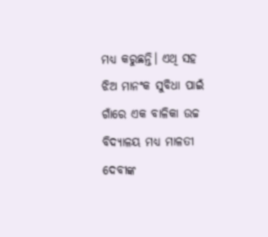ମଧ୍ୟ କରୁଛନ୍ତି। ଏଥି ସହ ଝିଅ ମାନଂକ ସୁବିଧା ପାଇଁ ଗାଁରେ ଏକ ବାଳିକା ଉଚ୍ଚ ବିଦ୍ୟାଳୟ ମଧ୍ୟ ମାଳତୀ ଦେବୀଙ୍କ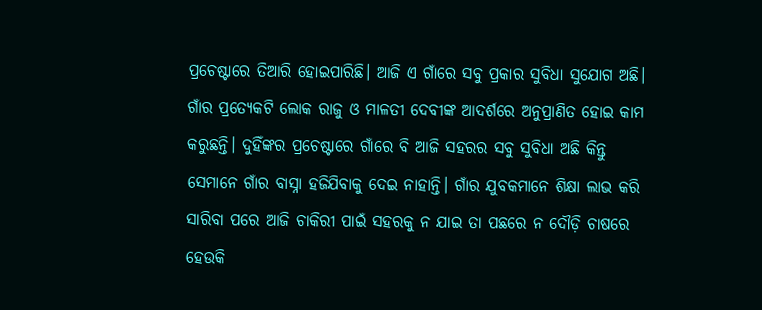ପ୍ରଚେଷ୍ଟାରେ ତିଆରି ହୋଇପାରିଛି। ଆଜି ଏ ଗାଁରେ ସବୁ ପ୍ରକାର ସୁବିଧା ସୁଯୋଗ ଅଛି। ଗାଁର ପ୍ରତ୍ୟେକଟି ଲୋକ ରାଜୁ ଓ ମାଳତୀ ଦେବୀଙ୍କ ଆଦର୍ଶରେ ଅନୁପ୍ରାଣିତ ହୋଇ କାମ କରୁଛନ୍ତି। ଦୁହିଁଙ୍କର ପ୍ରଚେଷ୍ଟାରେ ଗାଁରେ ବି ଆଜି ସହରର ସବୁ ସୁବିଧା ଅଛି କିନ୍ତୁ ସେମାନେ ଗାଁର ବାସ୍ନା ହଜିଯିବାକୁ ଦେଇ ନାହାନ୍ତି। ଗାଁର ଯୁବକମାନେ ଶିକ୍ଷା ଲାଭ କରି ସାରିବା ପରେ ଆଜି ଚାକିରୀ ପାଇଁ ସହରକୁ ନ ଯାଇ ତା ପଛରେ ନ ଦୌଡ଼ି ଚାଷରେ ହେଉକି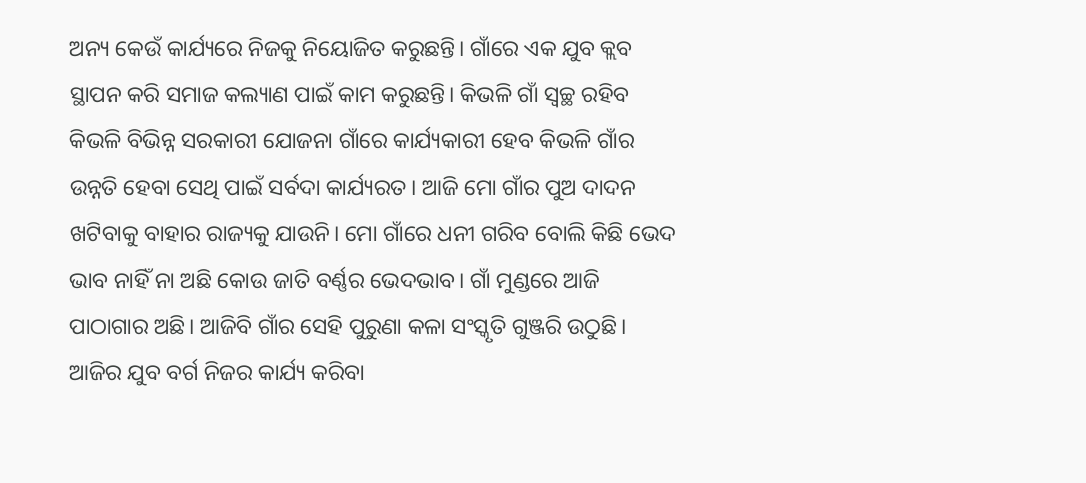ଅନ୍ୟ କେଉଁ କାର୍ଯ୍ୟରେ ନିଜକୁ ନିୟୋଜିତ କରୁଛନ୍ତି। ଗାଁରେ ଏକ ଯୁବ କ୍ଲବ ସ୍ଥାପନ କରି ସମାଜ କଲ୍ୟାଣ ପାଇଁ କାମ କରୁଛନ୍ତି। କିଭଳି ଗାଁ ସ୍ୱଚ୍ଛ ରହିବ କିଭଳି ବିଭିନ୍ନ ସରକାରୀ ଯୋଜନା ଗାଁରେ କାର୍ଯ୍ୟକାରୀ ହେବ କିଭଳି ଗାଁର ଉନ୍ନତି ହେବା ସେଥି ପାଇଁ ସର୍ବଦା କାର୍ଯ୍ୟରତ। ଆଜି ମୋ ଗାଁର ପୁଅ ଦାଦନ ଖଟିବାକୁ ବାହାର ରାଜ୍ୟକୁ ଯାଉନି। ମୋ ଗାଁରେ ଧନୀ ଗରିବ ବୋଲି କିଛି ଭେଦ ଭାବ ନାହିଁ ନା ଅଛି କୋଉ ଜାତି ବର୍ଣ୍ଣର ଭେଦଭାବ। ଗାଁ ମୁଣ୍ଡରେ ଆଜି ପାଠାଗାର ଅଛି। ଆଜିବି ଗାଁର ସେହି ପୁରୁଣା କଳା ସଂସ୍କୃତି ଗୁଞ୍ଜରି ଉଠୁଛି। ଆଜିର ଯୁବ ବର୍ଗ ନିଜର କାର୍ଯ୍ୟ କରିବା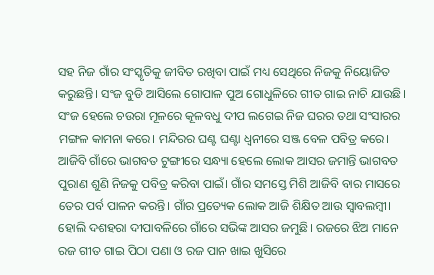ସହ ନିଜ ଗାଁର ସଂସ୍କୃତିକୁ ଜୀବିତ ରଖିବା ପାଇଁ ମଧ୍ୟ ସେଥିରେ ନିଜକୁ ନିୟୋଜିତ କରୁଛନ୍ତି। ସଂଜ ବୁଡି ଆସିଲେ ଗୋପାଳ ପୁଅ ଗୋଧୁଳିରେ ଗୀତ ଗାଇ ନାଚି ଯାଉଛି। ସଂଜ ହେଲେ ଚଉରା ମୂଳରେ କୂଳବଧୁ ଦୀପ ଲଗେଇ ନିଜ ଘରର ତଥା ସଂସାରର ମଙ୍ଗଳ କାମନା କରେ। ମନ୍ଦିରର ଘଣ୍ଟ ଘଣ୍ଟା ଧ୍ୱନୀରେ ସଞ୍ଜ ବେଳ ପବିତ୍ର କରେ। ଆଜିବି ଗାଁରେ ଭାଗବତ ଟୁଙ୍ଗୀରେ ସନ୍ଧ୍ୟା ହେଲେ ଲୋକ ଆସର ଜମାନ୍ତି ଭାଗବତ ପୁରାଣ ଶୁଣି ନିଜକୁ ପବିତ୍ର କରିବା ପାଇଁ। ଗାଁର ସମସ୍ତେ ମିଶି ଆଜିବି ବାର ମାସରେ ତେର ପର୍ବ ପାଳନ କରନ୍ତି। ଗାଁର ପ୍ରତ୍ୟେକ ଲୋକ ଆଜି ଶିକ୍ଷିତ ଆଉ ସ୍ବାବଲମ୍ବୀ। ହୋଲି ଦଶହରା ଦୀପାବଳିରେ ଗାଁରେ ସଭିଙ୍କ ଆସର ଜମୁଛି। ରଜରେ ଝିଅ ମାନେ ରଜ ଗୀତ ଗାଇ ପିଠା ପଣା ଓ ରଜ ପାନ ଖାଇ ଖୁସିରେ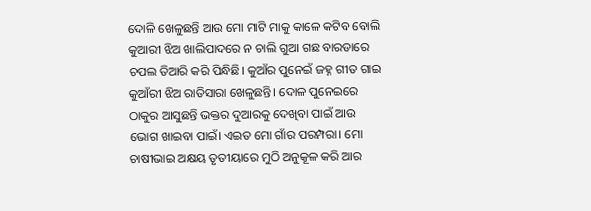ଦୋଳି ଖେଳୁଛନ୍ତି ଆଉ ମୋ ମାଟି ମାକୁ କାଳେ କଟିବ ବୋଲି କୁଆରୀ ଝିଅ ଖାଲିପାଦରେ ନ ଚାଲି ଗୁଆ ଗଛ ବାରଡାରେ ଚପଲ ତିଆରି କରି ପିନ୍ଧିଛି। କୁଆଁର ପୁନେଇଁ ଜହ୍ନ ଗୀତ ଗାଇ କୁଆଁରୀ ଝିଅ ରାତିସାରା ଖେଳୁଛନ୍ତି। ଦୋଳ ପୁନେଇରେ ଠାକୁର ଆସୁଛନ୍ତି ଭକ୍ତର ଦୁଆରକୁ ଦେଖିବା ପାଇଁ ଆଉ ଭୋଗ ଖାଇବା ପାଇଁ। ଏଇତ ମୋ ଗାଁର ପରମ୍ପରା। ମୋ ଚାଷୀଭାଇ ଅକ୍ଷୟ ତୃତୀୟାରେ ମୁଠି ଅନୁକୂଳ କରି ଆର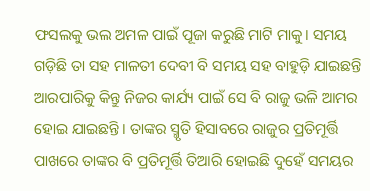ଫସଲକୁ ଭଲ ଅମଳ ପାଇଁ ପୂଜା କରୁଛି ମାଟି ମାକୁ। ସମୟ ଗଡ଼ିଛି ତା ସହ ମାଳତୀ ଦେବୀ ବି ସମୟ ସହ ବାହୁଡ଼ି ଯାଇଛନ୍ତି ଆରପାରିକୁ କିନ୍ତୁ ନିଜର କାର୍ଯ୍ୟ ପାଇଁ ସେ ବି ରାଜୁ ଭଳି ଆମର ହୋଇ ଯାଇଛନ୍ତି। ତାଙ୍କର ସ୍ମୃତି ହିସାବରେ ରାଜୁର ପ୍ରତିମୂର୍ତ୍ତି ପାଖରେ ତାଙ୍କର ବି ପ୍ରତିମୂର୍ତ୍ତି ତିଆରି ହୋଇଛି ଦୁହେଁ ସମୟର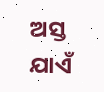ଅସ୍ତ ଯାଏଁ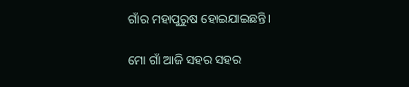ଗାଁର ମହାପୁରୁଷ ହୋଇଯାଇଛନ୍ତି।

ମୋ ଗାଁ ଆଜି ସହର ସହର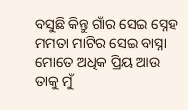ବସୁଛି କିନ୍ତୁ ଗାଁର ସେଇ ସ୍ନେହ ମମତା ମାଟିର ସେଇ ବାସ୍ନା ମୋତେ ଅଧିକ ପ୍ରିୟ ଆଉ ତାକୁ ମୁଁ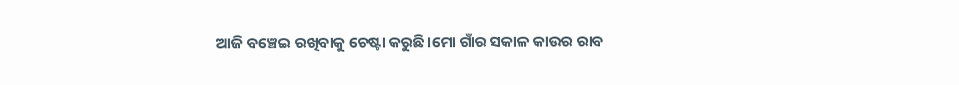ଆଜି ବଞ୍ଚେଇ ରଖିବାକୁ ଚେଷ୍ଟା କରୁଛି।ମୋ ଗାଁର ସକାଳ କାଉର ରାବ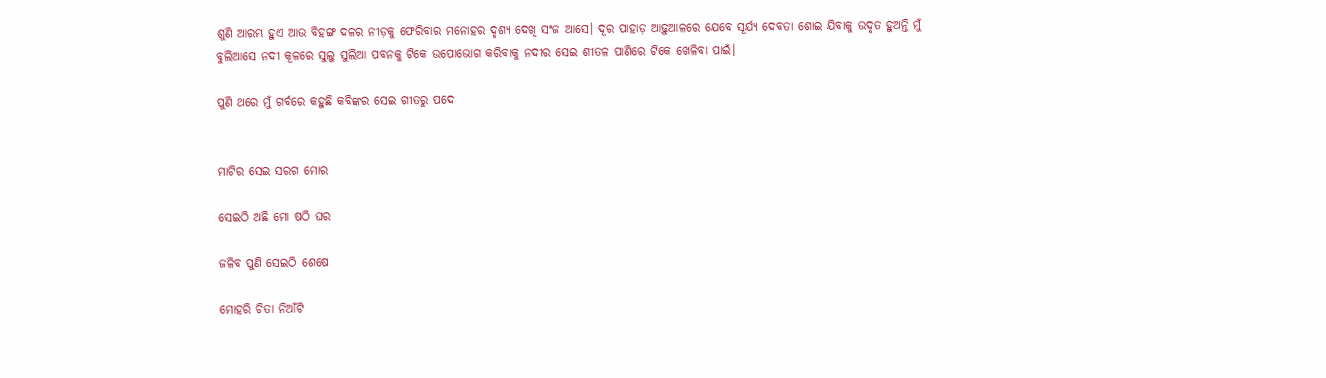ଶୁଣି ଆରମ୍ଭ ହୁଏ ଆଉ ବିହଙ୍ଗ ଦଳର ନୀଡ଼କୁ ଫେରିବାର ମନୋହର ଦୃଶ୍ୟ ଦେଖି ସଂଜ ଆସେ। ଦୂର ପାହାଡ଼ ଆଢ଼ୁଆଳରେ ଯେବେ ସୂର୍ଯ୍ୟ ଦେବତା ଶୋଇ ଯିବାକୁ ଉଦୃତ ହୁଅନ୍ତି ମୁଁ ବୁଲିଆସେ ନଦୀ କୂଳରେ ସୁଲୁ ସୁଲିଆ ପବନକୁ ଟିକେ ଉପୋଭୋଗ କରିବାକୁ ନଦୀର ସେଇ ଶୀତଳ ପାଣିରେ ଟିକେ ଖେଳିବା ପାଇଁ।

ପୁଣି ଥରେ ମୁଁ ଗର୍ବରେ କହୁଛି କବିଙ୍କର ସେଇ ଗୀତରୁ ପଦେ


ମାଟିର ସେଇ ସରଗ ମୋର

ସେଇଠି ଅଛି ମୋ ଷଠି ଘର

ଜଳିବ ପୁଣି ସେଇଠି ଶେଷେ

ମୋହରି ଚିତା ନିଆଁଟି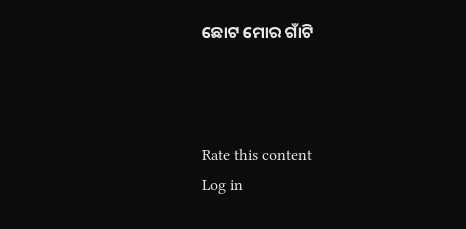ଛୋଟ ମୋର ଗାଁଟି



Rate this content
Log in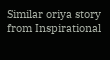Similar oriya story from Inspirational